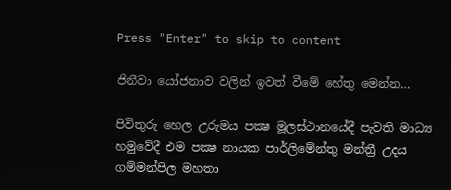Press "Enter" to skip to content

ජිනීවා යෝජනාව වලින් ඉවත් වීමේ හේතු මෙන්න…

පිවිතුරු හෙල උරුමය පක්‍ෂ මූලස්ථානයේදී පැවති මාධ්‍ය හමුවේදී එම පක්‍ෂ නායක පාර්ලිමේන්තු මන්ත්‍රී උදය ගම්මන්පිල මහතා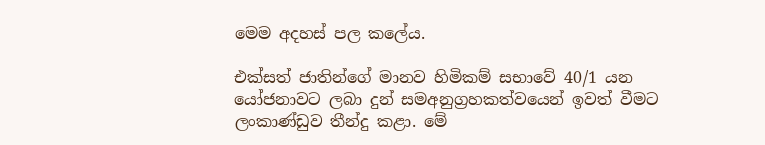මෙම අදහස් පල කලේය.

එක්සත් ජාතින්ගේ මානව හිමිකම් සභාවේ 40/1 යන යෝජනාවට ලබා දුන් සමඅනුග්‍රහකත්වයෙන් ඉවත් වීමට ලංකාණ්ඩුව තීන්දු කළා. මේ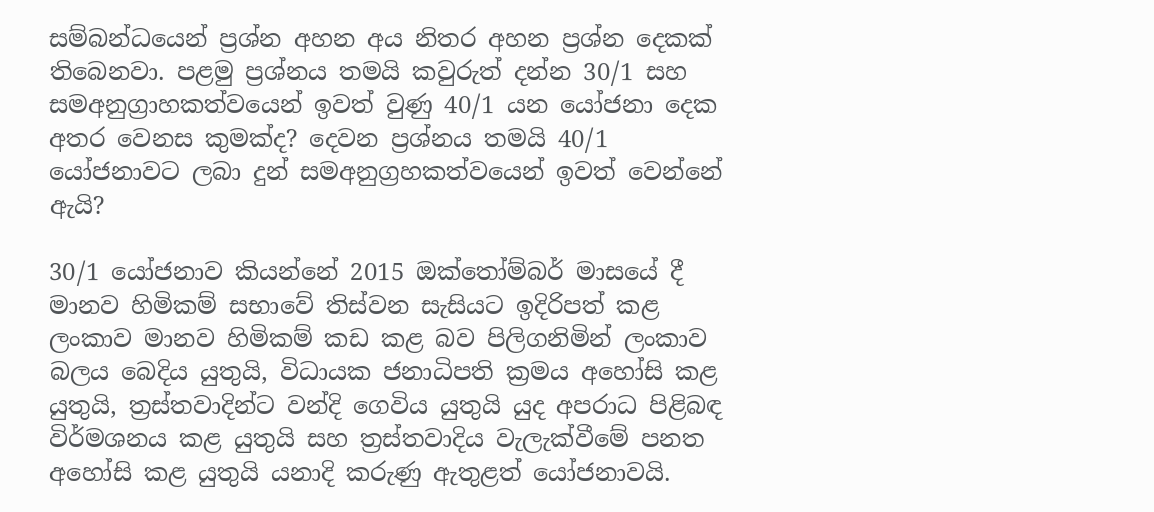සම්බන්ධයෙන් ප්‍රශ්න අහන අය නිතර අහන ප්‍රශ්න දෙකක් තිබෙනවා. පළමු ප්‍රශ්නය තමයි කවුරුත් දන්න 30/1 සහ සමඅනුග්‍රාහකත්වයෙන් ඉවත් වුණු 40/1 යන යෝජනා දෙක අතර වෙනස කුමක්ද? දෙවන ප්‍රශ්නය තමයි 40/1 යෝජනාවට ලබා දුන් සමඅනුග්‍රහකත්වයෙන් ඉවත් වෙන්නේ ඇයි?

30/1 යෝජනාව කියන්නේ 2015 ඔක්තෝම්බර් මාසයේ දී මානව හිමිකම් සභාවේ තිස්වන සැසියට ඉදිරිපත් කළ ලංකාව මානව හිමිකම් කඩ කළ බව පිලිගනිමින් ලංකාව බලය බෙදිය යුතුයි, විධායක ජනාධිපති ක්‍රමය අහෝසි කළ යුතුයි, ත්‍රස්තවාදින්ට වන්දි ගෙවිය යුතුයි යුද අපරාධ පිළිබඳ විර්මශනය කළ යුතුයි සහ ත්‍රස්තවාදිය වැලැක්වීමේ පනත අහෝසි කළ යුතුයි යනාදි කරුණු ඇතුළත් යෝජනාවයි.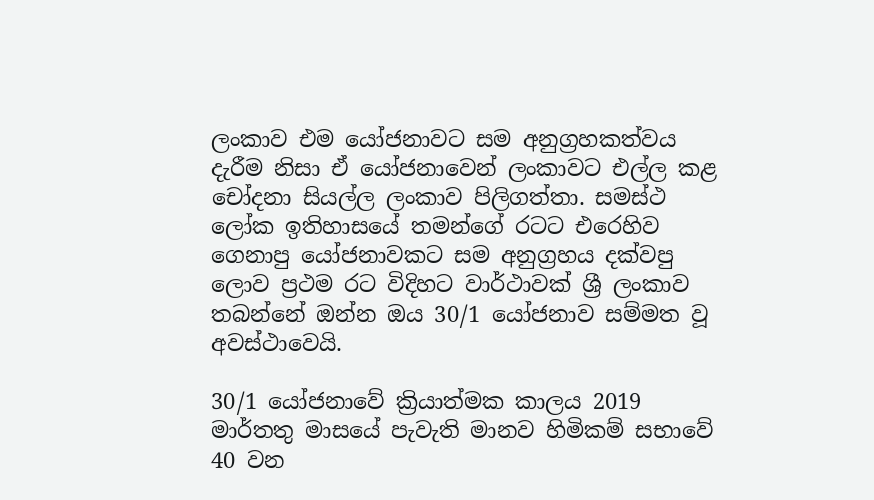ලංකාව එම යෝජනාවට සම අනුග්‍රහකත්වය දැරීම නිසා ඒ යෝජනාවෙන් ලංකාවට එල්ල කළ චෝදනා සියල්ල ලංකාව පිලිගත්තා. සමස්ථ ලෝක ඉතිහාසයේ තමන්ගේ රටට එරෙහිව ගෙනාපු යෝජනාවකට සම අනුග්‍රහය දක්වපු ලොව ප්‍රථම රට විදිහට වාර්ථාවක් ශ්‍රී ලංකාව තබන්නේ ඔන්න ඔය 30/1 යෝජනාව සම්මත වූ අවස්ථාවෙයි.

30/1 යෝජනාවේ ක්‍රියාත්මක කාලය 2019 මාර්තතු මාසයේ පැවැති මානව හිමිකම් සභාවේ 40 වන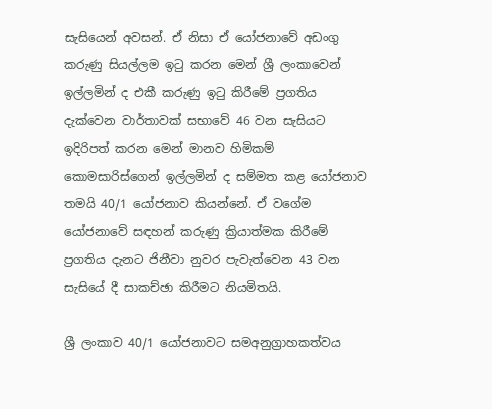සැසියෙන් අවසන්. ඒ නිසා ඒ යෝජනාවේ අඩංගු කරුණු සියල්ලම ඉටු කරන මෙන් ශ්‍රී ලංකාවෙන් ඉල්ලමින් ද එකී කරුණු ඉටු කිරීමේ ප්‍රගතිය දැක්වෙන වාර්තාවක් සභාවේ 46 වන සැසියට ඉදිරිපත් කරන මෙන් මානව හිමිකම් කොමසාරිස්ගෙන් ඉල්ලමින් ද සම්මත කළ යෝජනාව තමයි 40/1 යෝජනාව කියන්නේ. ඒ වගේම යෝජනාවේ සඳහන් කරුණු ක්‍රියාත්මක කිරීමේ ප්‍රගතිය දැනට ජිනීවා නුවර පැවැත්වෙන 43 වන සැසියේ දී සාකච්ඡා කිරීමට නියමිතයි.

ශ්‍රී ලංකාව 40/1 යෝජනාවට සමඅනුග්‍රාහකත්වය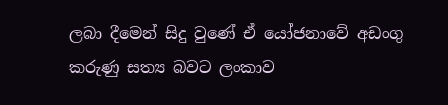ලබා දීමෙන් සිදු වුණේ ඒ යෝජනාවේ අඩංගු කරුණු සත්‍ය බවට ලංකාව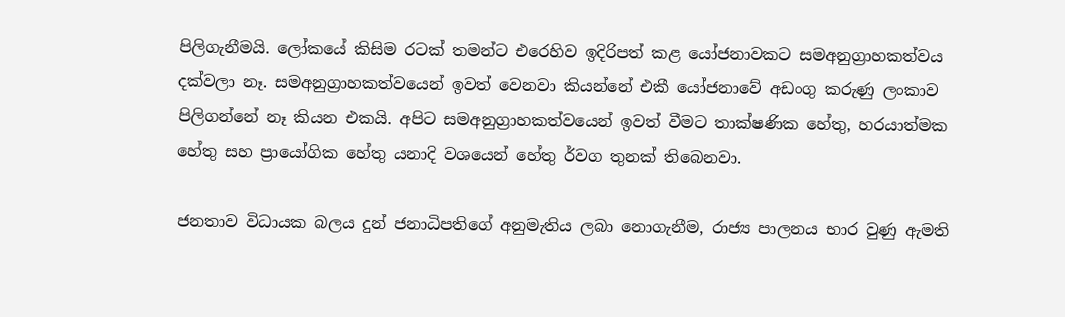පිලිගැනීමයි. ලෝකයේ කිසිම රටක් තමන්ට එරෙහිව ඉදිරිපත් කළ යෝජනාවකට සමඅනුග්‍රාහකත්වය දක්වලා නෑ. සමඅනුග්‍රාහකත්වයෙන් ඉවත් වෙනවා කියන්නේ එකී යෝජනාවේ අඩංගු කරුණු ලංකාව පිලිගන්නේ නෑ කියන එකයි. අපිට සමඅනුග්‍රාහකත්වයෙන් ඉවත් වීමට තාක්ෂණික හේතු, හරයාත්මක හේතු සහ ප්‍රායෝගික හේතු යනාදි වශයෙන් හේතු ර්වග තුනක් තිබෙනවා.

ජනතාව විධායක බලය දුන් ජනාධිපතිගේ අනුමැතිය ලබා නොගැනීම, රාජ්‍ය පාලනය භාර වුණු ඇමති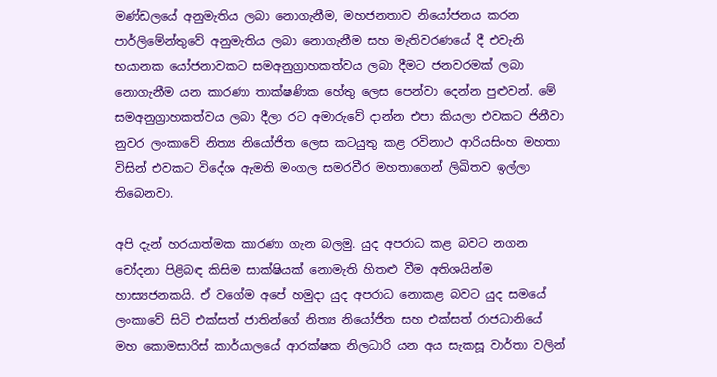මණ්ඩලයේ අනුමැතිය ලබා නොගැනීම, මහජනතාව නියෝජනය කරන පාර්ලිමේන්තුවේ අනුමැතිය ලබා නොගැනීම සහ මැතිවරණයේ දී එවැනි භයානක යෝජනාවකට සමඅනුග්‍රාහකත්වය ලබා දීමට ජනවරමක් ලබා නොගැනීම යන කාරණා තාක්ෂණික හේතු ලෙස පෙන්වා දෙන්න පුළුවන්. මේ සමඅනුග්‍රාහකත්වය ලබා දීලා රට අමාරුවේ දාන්න එපා කියලා එවකට ජිනීවා නුවර ලංකාවේ නිත්‍ය නියෝජිත ලෙස කටයුතු කළ රවිනාථ ආරියසිංහ මහතා විසින් එවකට විදේශ ඇමති මංගල සමරවීර මහතාගෙන් ලිඛිතව ඉල්ලා තිබෙනවා.

අපි දැන් හරයාත්මක කාරණා ගැන බලමු. යුද අපරාධ කළ බවට නගන චෝදනා පිළිබඳ කිසිම සාක්ෂියක් නොමැති හිතළු වීම අතිශයින්ම හාස්‍යජනකයි. ඒ වගේම අපේ හමුදා යුද අපරාධ නොකළ බවට යුද සමයේ ලංකාවේ සිටි එක්සත් ජාතින්ගේ නිත්‍ය නියෝජිත සහ එක්සත් රාජධානියේ මහ කොමසාරිස් කාර්යාලයේ ආරක්ෂක නිලධාරි යන අය සැකසූ වාර්තා වලින්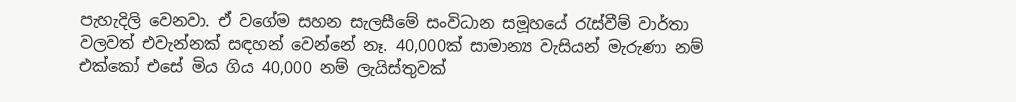පැහැදිලි වෙනවා. ඒ වගේම සහන සැලසීමේ සංවිධාන සමූහයේ රැස්වීම් වාර්තා වලවත් එවැන්නක් සඳහන් වෙන්නේ නෑ. 40,000ක් සාමාන්‍ය වැසියන් මැරුණා නම් එක්කෝ එසේ මිය ගිය 40,000 නම් ලැයිස්තුවක්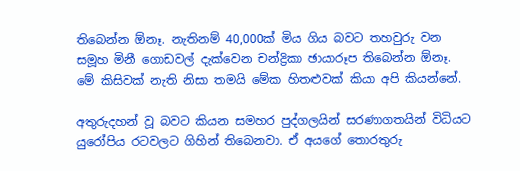තිබෙන්න ඕනෑ. නැතිනම් 40,000ක් මිය ගිය බවට තහවුරු වන සමූහ මිනී ගොඩවල් දැක්වෙන චන්ද්‍රිකා ඡායාරූප තිබෙන්න ඕනෑ. මේ කිසිවක් නැති නිසා තමයි මේක හිතළුවක් කියා අපි කියන්නේ.

අතුරුදහන් වූ බවට කියන සමහර පුද්ගලයින් සරණාගතයින් විධියට යුරෝපිය රටවලට ගිහින් තිබෙනවා. ඒ අයගේ තොරතුරු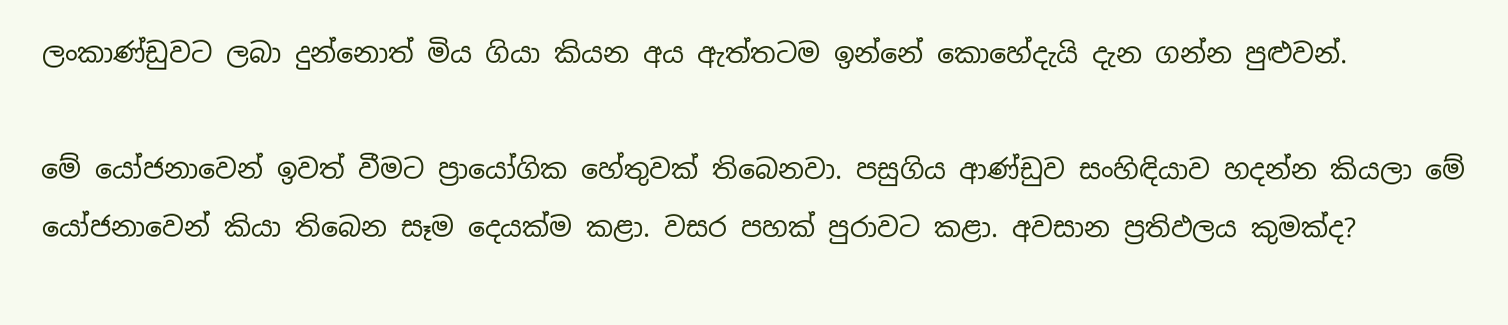ලංකාණ්ඩුවට ලබා දුන්නොත් මිය ගියා කියන අය ඇත්තටම ඉන්නේ කොහේදැයි දැන ගන්න පුළුවන්.

මේ යෝජනාවෙන් ඉවත් වීමට ප්‍රායෝගික හේතුවක් තිබෙනවා. පසුගිය ආණ්ඩුව සංහිඳියාව හදන්න කියලා මේ යෝජනාවෙන් කියා තිබෙන සෑම දෙයක්ම කළා. වසර පහක් පුරාවට කළා. අවසාන ප්‍රතිඵලය කුමක්ද?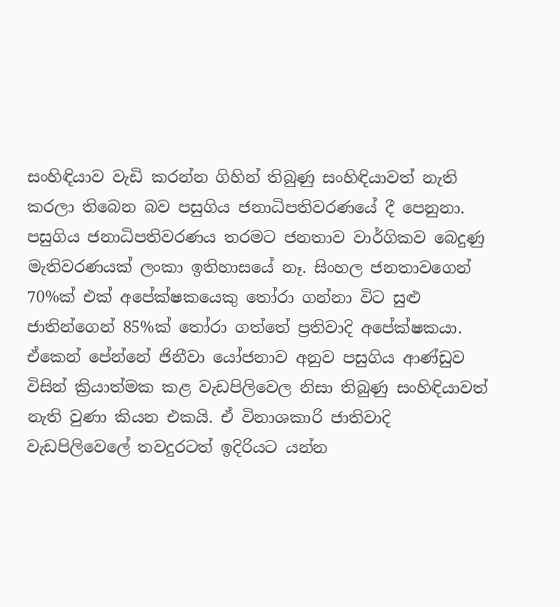සංහිඳියාව වැඩි කරන්න ගිහින් තිබුණු සංහිඳියාවත් නැති කරලා තිබෙන බව පසුගිය ජනාධිපතිවරණයේ දී පෙනුනා. පසුගිය ජනාධිපතිවරණය තරමට ජනතාව වාර්ගිකව බෙදුණු මැතිවරණයක් ලංකා ඉතිහාසයේ නෑ. සිංහල ජනතාවගෙන් 70%ක් එක් අපේක්ෂකයෙකු තෝරා ගන්නා විට සුළු ජාතින්ගෙන් 85%ක් තෝරා ගත්තේ ප්‍රතිවාදි අපේක්ෂකයා. ඒකෙන් පේන්නේ ජිනීවා යෝජනාව අනුව පසුගිය ආණ්ඩුව විසින් ක්‍රියාත්මක කළ වැඩපිලිවෙල නිසා තිබුණු සංහිඳියාවත් නැති වුණා කියන එකයි. ඒ විනාශකාරි ජාතිවාදි වැඩපිලිවෙලේ තවදුරටත් ඉදිරියට යන්න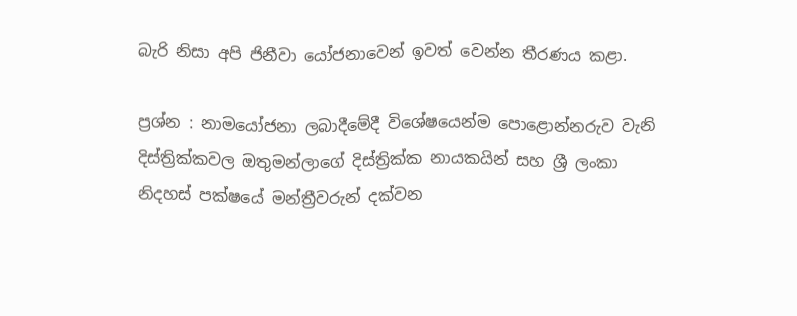බැරි නිසා අපි ජිනීවා යෝජනාවෙන් ඉවත් වෙන්න තීරණය කළා.

ප්‍රශ්න : නාමයෝජනා ලබාදීමේදී විශේෂයෙන්ම පොළොන්නරුව වැනි දිස්ත්‍රික්කවල ඔතුමන්ලාගේ දිස්ත්‍රික්ක නායකයින් සහ ශ්‍රී ලංකා නිදහස් පක්ෂයේ මන්ත්‍රීවරුන් දක්වන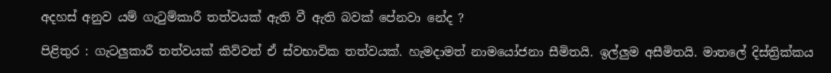අදහස් අනුව යම් ගැටුම්කාරී තත්වයක් ඇති වී ඇති බවක් පේනවා නේද ?

පිළිතුර : ගැටලුකාරී තත්වයක් කිව්වත් ඒ ස්වභාවික තත්වයක්. හැමදාමත් නාමයෝජනා සීමිතයි. ඉල්ලුම අසීමිතයි. මාතලේ දිස්ත්‍රික්කය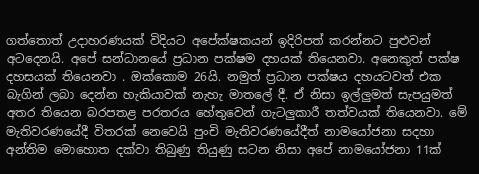ගත්තොත් උදාහරණයක් විදියට අපේක්ෂකයන් ඉදිරිපත් කරන්නට පුළුවන් අටදෙනයි. අපේ සන්ධානයේ ප්‍රධාන පක්ෂම දහයක් තියෙනවා. අනෙකුත් පක්ෂ දහසයක් තියෙනවා . ඔක්කොම 26යි. නමුත් ප්‍රධාන පක්ෂය දහයටවත් එක බැගින් ලබා දෙන්න හැකියාවක් නැහැ මාතලේ දී. ඒ නිසා ඉල්ලුමත් සැපයුමත් අතර තියෙන බරපතළ පරතරය හේතුවෙන් ගැටලුකාරී තත්වයක් තියෙනවා. මේ මැතිවරණයේදී විතරක් නෙවෙයි පුංචි මැතිවරණයේදීත් නාමයෝජනා සදහා අන්තිම මොහොත දක්වා තිබුණු තියුණු සටන නිසා අපේ නාමයෝජනා 11ක්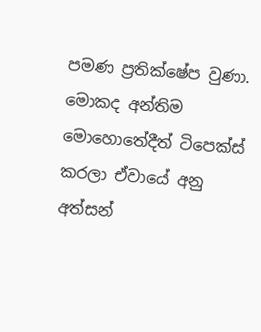පමණ ප්‍රතික්ෂේප වුණා. මොකද අන්තිම මොහොතේදීත් ටිපෙක්ස් කරලා ඒවායේ අනු අත්සන්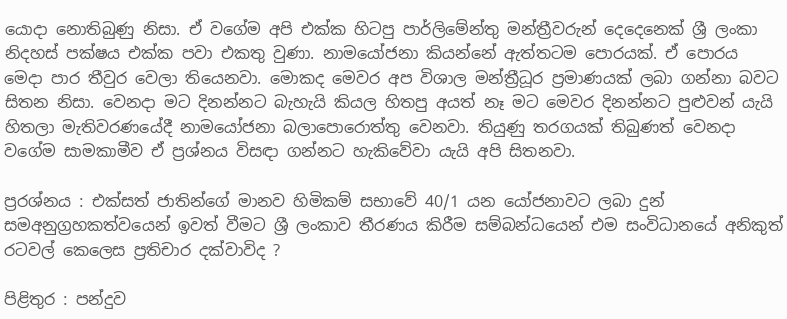යොදා නොතිබුණු නිසා. ඒ වගේම අපි එක්ක හිටපු පාර්ලිමේන්තු මන්ත්‍රීවරුන් දෙදෙනෙක් ශ්‍රී ලංකා නිදහස් පක්ෂය එක්ක පවා එකතු වුණා. නාමයෝජනා කියන්නේ ඇත්තටම පොරයක්. ඒ පොරය මෙදා පාර තීවුර වෙලා තියෙනවා. මොකද මෙවර අප විශාල මන්ත්‍රීධූර ප්‍රමාණයක් ලබා ගන්නා බවට සිතන නිසා. වෙනදා මට දිනන්නට බැහැයි කියල හිතපු අයත් නෑ මට මෙවර දිනන්නට පුළුවන් යැයි හිතලා මැතිවරණයේදී නාමයෝජනා බලාපොරොත්තු වෙනවා. තියුණු තරගයක් තිබුණත් වෙනදා වගේම සාමකාමීව ඒ ප්‍රශ්නය විසඳා ගන්නට හැකිවේවා යැයි අපි සිතනවා.

ප්‍රරශ්නය : එක්සත් ජාතින්ගේ මානව හිමිකම් සභාවේ 40/1 යන යෝජනාවට ලබා දුන් සමඅනුග්‍රහකත්වයෙන් ඉවත් වීමට ශ්‍රී ලංකාව තීරණය කිරීම සම්බන්ධයෙන් එම සංවිධානයේ අනිකුත් රටවල් කෙලෙස ප්‍රතිචාර දක්වාවිද ?

පිළිතුර : පන්දුව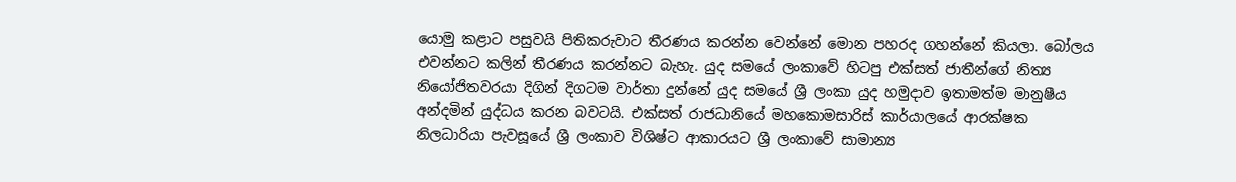යොමු කළාට පසුවයි පිතිකරුවාට තීරණය කරන්න වෙන්නේ මොන පහරද ගහන්නේ කියලා. බෝලය එවන්නට කලින් තීරණය කරන්නට බැහැ. යුද සමයේ ලංකාවේ හිටපු එක්සත් ජාතීන්ගේ නිත්‍ය නියෝජිතවරයා දිගින් දිගටම වාර්තා දුන්නේ යුද සමයේ ශ්‍රී ලංකා යුද හමුදාව ඉතාමත්ම මානුෂීය අන්දමින් යුද්ධය කරන බවටයි. එක්සත් රාජධානියේ මහකොමසාරිස් කාර්යාලයේ ආරක්ෂක නිලධාරියා පැවසූයේ ශ්‍රී ලංකාව විශිෂ්ට ආකාරයට ශ්‍රී ලංකාවේ සාමාන්‍ය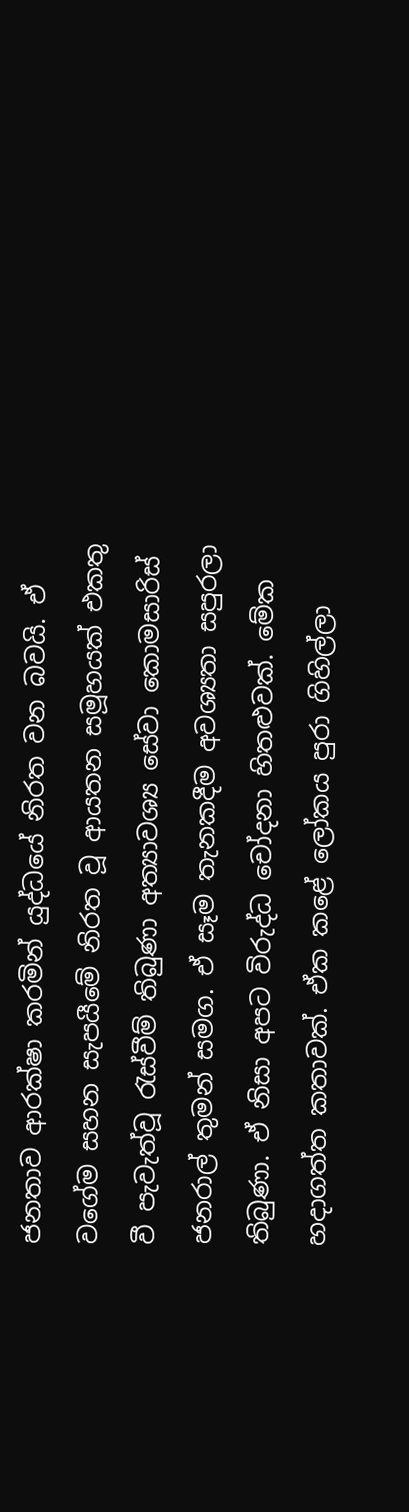ජනතාව ආරක්ෂා කරමින් යුද්ධයේ නිරත වන බවයි. ඒ වගේම සහන සැපයීමේ නිරත වූ ආයතන සමූහයක් එකතු වී පැවැත්වූ රැස්වීම් තිබුණා අත්‍යාවශ්‍ය සේවා කොමසාරිස් ජනරාල් තුමන් සමග. ඒ සෑම තැනකදීම අවශ්‍යතා සපුරලා තිබුණා. ඒ නිසා අපට විරුද්ධ චෝදනා හිතළුවක්. මේක හදාගත්ත කතාවක්. ඒක කළේ ලෝකය පුරා ගිහිල්ලා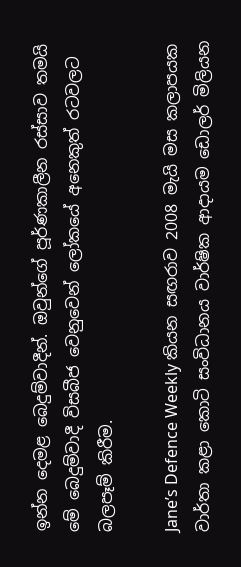ඉන්න දෙමළ බෙදුම්වාදීන්. ඔවුන්ගේ පූර්ණකාලීන රස්සාව තමයි මේ බෙදුම්වාදී විසබීජ වෙනුවෙන් ලෝකයේ අනෙකුත් රටවලට බලපෑම් කිරීම.

Jane’s Defence Weekly කියන සඟරාව 2008 මැයි මස කලාපයක වාර්තා කළා කොටි සංවිධානය වාර්ෂික ආදායම ඩොලර් මිලියන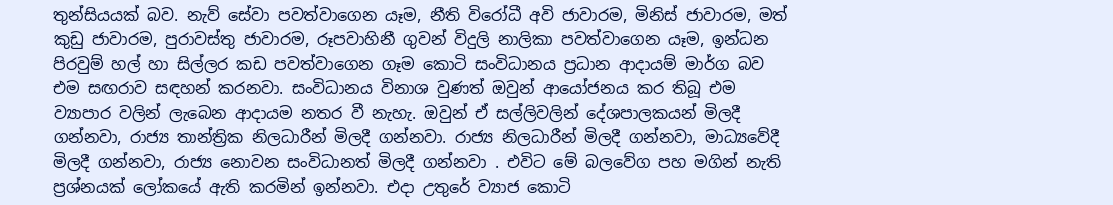තුන්සියයක් බව. නැව් සේවා පවත්වාගෙන යෑම, නීති විරෝධී අවි ජාවාරම, මිනිස් ජාවාරම, මත් කුඩු ජාවාරම, පුරාවස්තු ජාවාරම, රූපවාහිනී ගුවන් විදුලි නාලිකා පවත්වාගෙන යෑම, ඉන්ධන පිරවුම් හල් හා සිල්ලර කඩ පවත්වාගෙන ගෑම කොටි සංවිධානය ප්‍රධාන ආදායම් මාර්ග බව එම සඟරාව සඳහන් කරනවා. සංවිධානය විනාශ වුණත් ඔවුන් ආයෝජනය කර තිබූ එම ව්‍යාපාර වලින් ලැබෙන ආදායම නතර වී නැහැ. ඔවුන් ඒ සල්ලිවලින් දේශපාලකයන් මිලදී ගන්නවා, රාජ්‍ය තාන්ත්‍රික නිලධාරීන් මිලදී ගන්නවා. රාජ්‍ය නිලධාරීන් මිලදී ගන්නවා, මාධ්‍යවේදී මිලදී ගන්නවා, රාජ්‍ය නොවන සංවිධානත් මිලදී ගන්නවා . එවිට මේ බලවේග පහ මගින් නැති ප්‍රශ්නයක් ලෝකයේ ඇති කරමින් ඉන්නවා. එදා උතුරේ ව්‍යාජ කොටි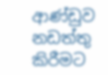ආණ්ඩුව නඩත්තු කිරීමට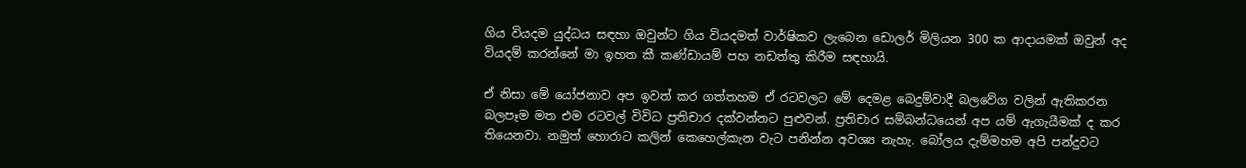ගිය වියදම යුද්ධය සඳහා ඔවුන්ට ගිය වියදමත් වාර්ෂිකව ලැබෙන ඩොලර් මිලියන 300 ක ආදායමක් ඔවුන් අද වියදම් කරන්නේ මා ඉහත කී කණ්ඩායම් පහ නඩත්තු කිරීම සඳහායි.

ඒ නිසා මේ යෝජනාව අප ඉවත් කර ගත්තහම ඒ රටවලට මේ දෙමළ බෙදුම්වාදී බලවේග වලින් ඇතිකරන බලපෑම මත එම රටවල් විවිධ ප්‍රතිචාර දක්වන්නට පුළුවන්. ප්‍රතිචාර සම්බන්ධයෙන් අප යම් ඇගැයීමක් ද කර තියෙනවා. නමුත් හොරාට කලින් කෙහෙල්කැන වැට පනින්න අවශ්‍ය නැහැ. බෝලය දැම්මහම අපි පන්දුවට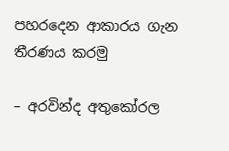පහරදෙන ආකාරය ගැන තීරණය කරමු

– අරවින්ද අතුකෝරල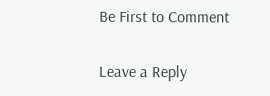Be First to Comment

Leave a Reply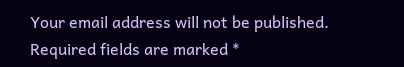Your email address will not be published. Required fields are marked *